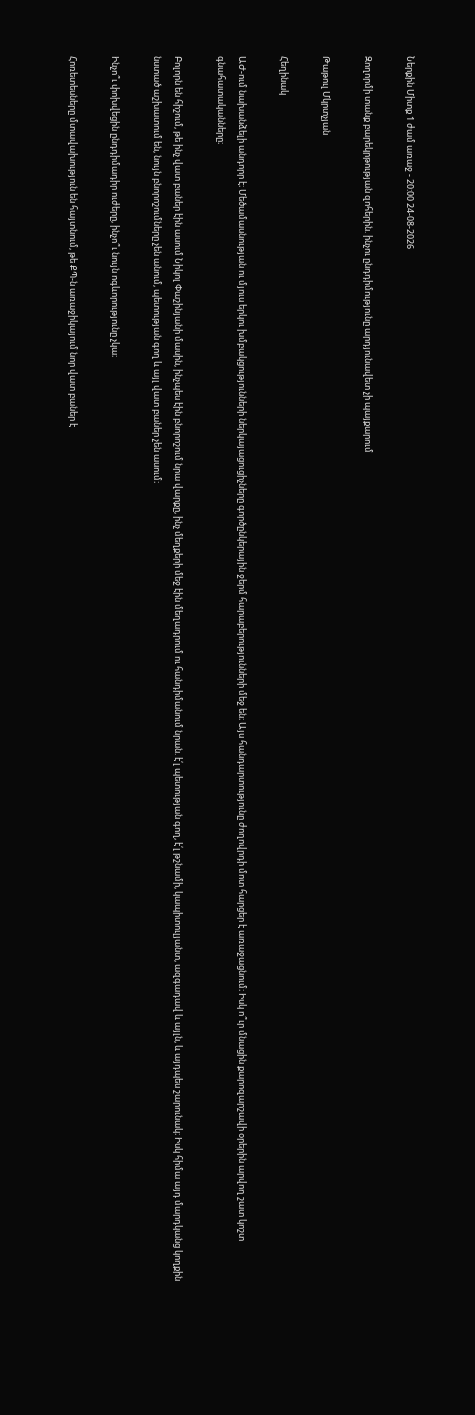Ներքին Միտք 1 ժամ առաջ - 20:00 24-08-2026

Զողորմի տանք բարեկրթության զոհերին. ինչու ընդդիմությունը արդյունավետ չի պայքարում

Թաթուլ Մկրտչյան

Հեղինակ

ԱԺ-ում նախանձելի անդորր է։ Մեծամասնության ու մյուս երկու խմբակցությունների ներկայացուցիչները գործընկերային ջերմ հարաբերությունների մեջ են։ Այս հանդարտությունը ժողովրդի մոտ հարցեր է առաջացնում։ Իսկ ո՞ւր մնացին քարոզարշավի օրերին արվող շատ կոշտ գնահատականները։

Բոլորն են հիշում, թե ինչ վատ բաներ էին ասում Նիկոլ Փաշինյանի մասին, ինչպես էին բնորոշում նրա վարքը, ինչ մեղքերի մեջ էին մեղադրում ու հանդիմանում նրան. է՛լ պետության գող, է՛լ թշնամի, կապիտուլյանտ, ազգադավ և այլն, և այդպես շարունակ։ Իսկ հիմա այդ մարդկանց կողքին նստած աշխատում են, նույն բնորոշումները չեն անում, պետության գող և այլ վատ բաներ չեն ասում։

Ինչո՞ւ փոխվեցին ընդդիմադիր ուժերը, ինչո՞ւ նույն ոգևորությունը չկա։

Հոռետեսները մտավախություն են հայտնում, թե ՔՊ-ն առաջիկայում նոր վատ բաներ է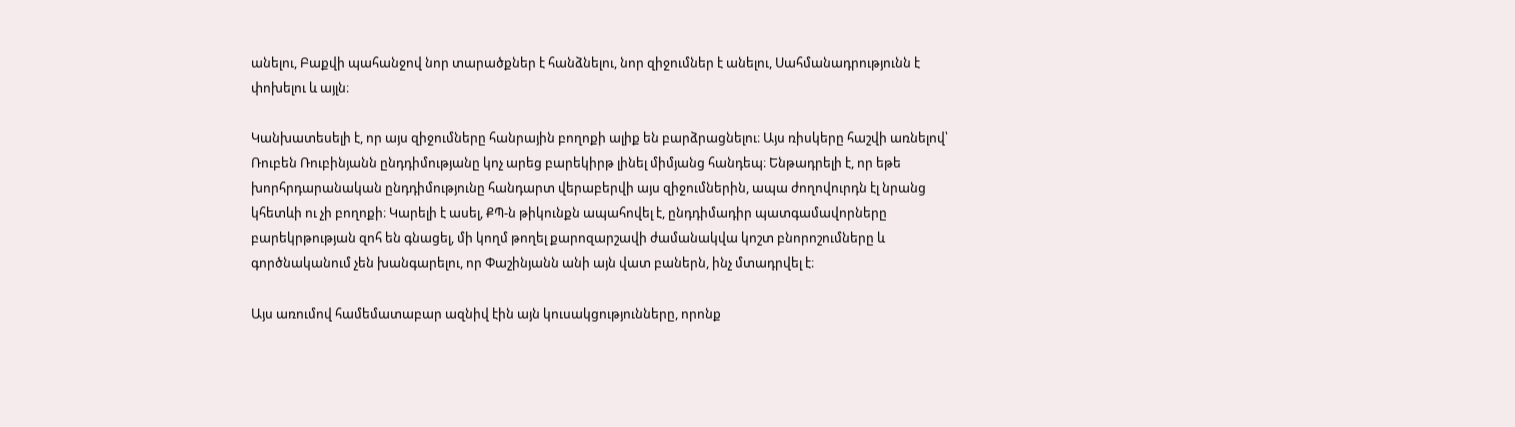անելու, Բաքվի պահանջով նոր տարածքներ է հանձնելու, նոր զիջումներ է անելու, Սահմանադրությունն է փոխելու և այլն։

Կանխատեսելի է, որ այս զիջումները հանրային բողոքի ալիք են բարձրացնելու։ Այս ռիսկերը հաշվի առնելով՝ Ռուբեն Ռուբինյանն ընդդիմությանը կոչ արեց բարեկիրթ լինել միմյանց հանդեպ։ Ենթադրելի է, որ եթե խորհրդարանական ընդդիմությունը հանդարտ վերաբերվի այս զիջումներին, ապա ժողովուրդն էլ նրանց կհետևի ու չի բողոքի։ Կարելի է ասել, ՔՊ-ն թիկունքն ապահովել է, ընդդիմադիր պատգամավորները բարեկրթության զոհ են գնացել, մի կողմ թողել քարոզարշավի ժամանակվա կոշտ բնորոշումները և գործնականում չեն խանգարելու, որ Փաշինյանն անի այն վատ բաներն, ինչ մտադրվել է։

Այս առումով համեմատաբար ազնիվ էին այն կուսակցությունները, որոնք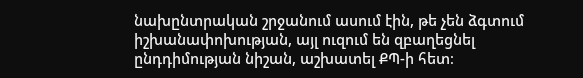նախընտրական շրջանում ասում էին, թե չեն ձգտում իշխանափոխության, այլ ուզում են զբաղեցնել ընդդիմության նիշան, աշխատել ՔՊ-ի հետ։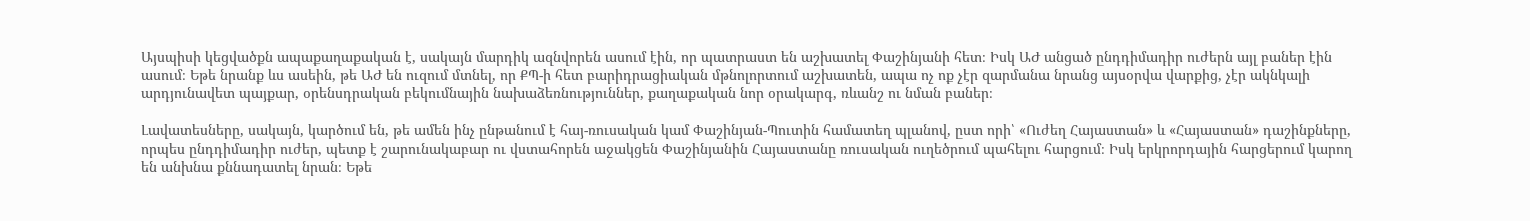Այսպիսի կեցվածքն ապաքաղաքական է, սակայն մարդիկ ազնվորեն ասում էին, որ պատրաստ են աշխատել Փաշինյանի հետ։ Իսկ ԱԺ անցած ընդդիմադիր ուժերն այլ բաներ էին ասում։ Եթե նրանք ևս ասեին, թե ԱԺ են ուզում մտնել, որ ՔՊ-ի հետ բարիդրացիական մթնոլորտում աշխատեն, ապա ոչ ոք չէր զարմանա նրանց այսօրվա վարքից, չէր ակնկալի արդյունավետ պայքար, օրենսդրական բեկումնային նախաձեռնություններ, քաղաքական նոր օրակարգ, ռևանշ ու նման բաներ։

Լավատեսները, սակայն, կարծում են, թե ամեն ինչ ընթանում է հայ-ռուսական կամ Փաշինյան-Պուտին համատեղ պլանով, ըստ որի՝ «Ուժեղ Հայաստան» և «Հայաստան» դաշինքները, որպես ընդդիմադիր ուժեր, պետք է շարունակաբար ու վստահորեն աջակցեն Փաշինյանին Հայաստանը ռուսական ուղեծրում պահելու հարցում։ Իսկ երկրորդային հարցերում կարող են անխնա քննադատել նրան։ Եթե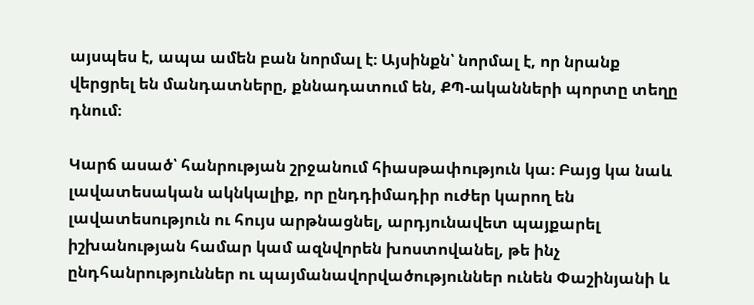այսպես է, ապա ամեն բան նորմալ է։ Այսինքն՝ նորմալ է, որ նրանք վերցրել են մանդատները, քննադատում են, ՔՊ-ականների պորտը տեղը դնում։

Կարճ ասած՝ հանրության շրջանում հիասթափություն կա։ Բայց կա նաև լավատեսական ակնկալիք, որ ընդդիմադիր ուժեր կարող են լավատեսություն ու հույս արթնացնել, արդյունավետ պայքարել իշխանության համար կամ ազնվորեն խոստովանել, թե ինչ ընդհանրություններ ու պայմանավորվածություններ ունեն Փաշինյանի և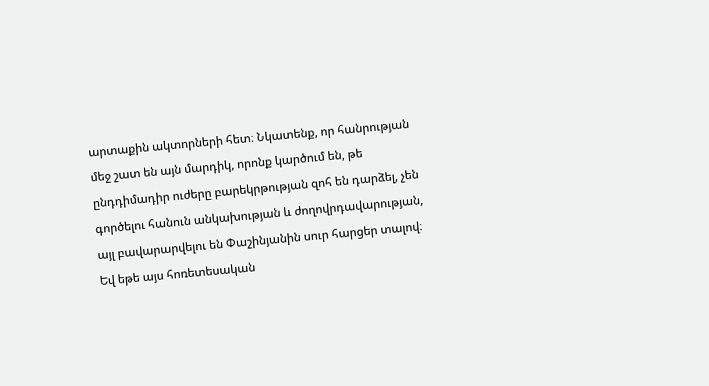արտաքին ակտորների հետ։ Նկատենք, որ հանրության մեջ շատ են այն մարդիկ, որոնք կարծում են, թե ընդդիմադիր ուժերը բարեկրթության զոհ են դարձել, չեն գործելու հանուն անկախության և ժողովրդավարության, այլ բավարարվելու են Փաշինյանին սուր հարցեր տալով։ Եվ եթե այս հոռետեսական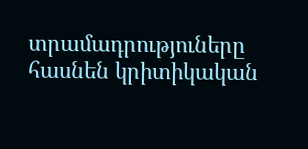տրամադրություները հասնեն կրիտիկական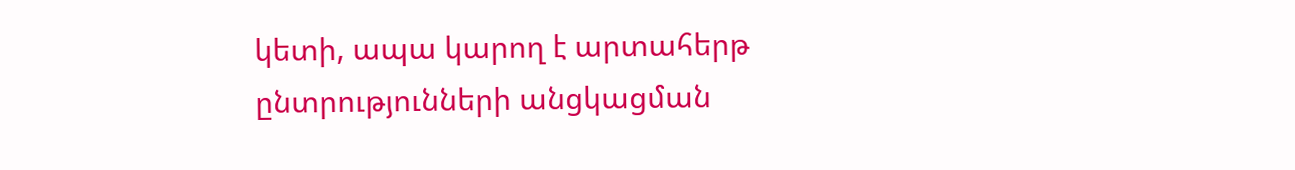կետի, ապա կարող է արտահերթ ընտրությունների անցկացման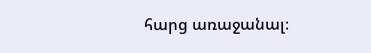հարց առաջանալ։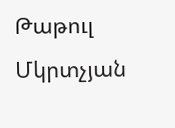Թաթուլ Մկրտչյան